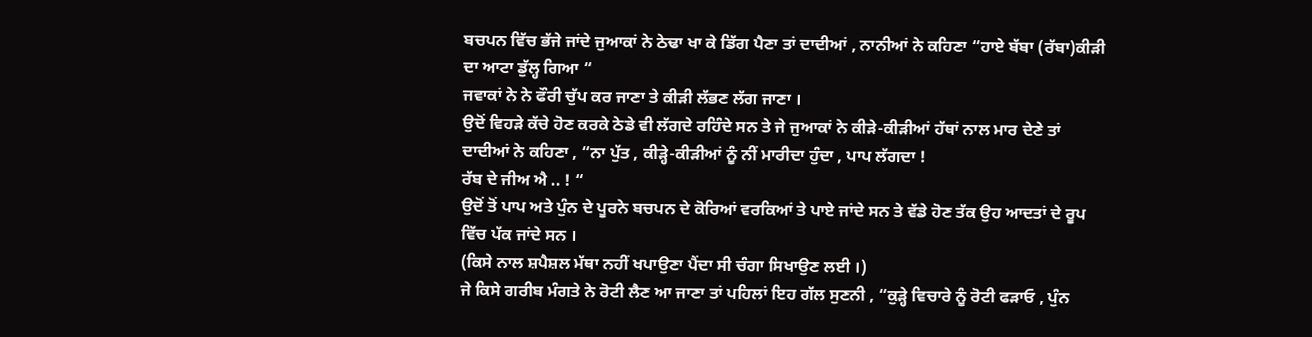ਬਚਪਨ ਵਿੱਚ ਭੱਜੇ ਜਾਂਦੇ ਜੁਆਕਾਂ ਨੇ ਠੇਢਾ ਖਾ ਕੇ ਡਿੱਗ ਪੈਣਾ ਤਾਂ ਦਾਦੀਆਂ , ਨਾਨੀਆਂ ਨੇ ਕਹਿਣਾ “ਹਾਏ ਬੱਬਾ (ਰੱਬਾ)ਕੀੜੀ ਦਾ ਆਟਾ ਡੁੱਲ੍ਹ ਗਿਆ “
ਜਵਾਕਾਂ ਨੇ ਨੇ ਫੌਰੀ ਚੁੱਪ ਕਰ ਜਾਣਾ ਤੇ ਕੀੜੀ ਲੱਭਣ ਲੱਗ ਜਾਣਾ ।
ਉਦੋਂ ਵਿਹੜੇ ਕੱਚੇ ਹੋਣ ਕਰਕੇ ਠੇਡੇ ਵੀ ਲੱਗਦੇ ਰਹਿੰਦੇ ਸਨ ਤੇ ਜੇ ਜੁਆਕਾਂ ਨੇ ਕੀੜੇ-ਕੀੜੀਆਂ ਹੱਥਾਂ ਨਾਲ ਮਾਰ ਦੇਣੇ ਤਾਂ ਦਾਦੀਆਂ ਨੇ ਕਹਿਣਾ , “ਨਾ ਪੁੱਤ , ਕੀੜ੍ਹੇ-ਕੀੜੀਆਂ ਨੂੰ ਨੀਂ ਮਾਰੀਦਾ ਹੁੰਦਾ , ਪਾਪ ਲੱਗਦਾ !
ਰੱਬ ਦੇ ਜੀਅ ਐ .. ! “
ਉਦੋਂ ਤੋਂ ਪਾਪ ਅਤੇ ਪੁੰਨ ਦੇ ਪੂਰਨੇ ਬਚਪਨ ਦੇ ਕੋਰਿਆਂ ਵਰਕਿਆਂ ਤੇ ਪਾਏ ਜਾਂਦੇ ਸਨ ਤੇ ਵੱਡੇ ਹੋਣ ਤੱਕ ਉਹ ਆਦਤਾਂ ਦੇ ਰੂਪ ਵਿੱਚ ਪੱਕ ਜਾਂਦੇ ਸਨ ।
(ਕਿਸੇ ਨਾਲ ਸ਼ਪੈਸ਼ਲ ਮੱਥਾ ਨਹੀਂ ਖਪਾਉਣਾ ਪੈਂਦਾ ਸੀ ਚੰਗਾ ਸਿਖਾਉਣ ਲਈ ।)
ਜੇ ਕਿਸੇ ਗਰੀਬ ਮੰਗਤੇ ਨੇ ਰੋਟੀ ਲੈਣ ਆ ਜਾਣਾ ਤਾਂ ਪਹਿਲਾਂ ਇਹ ਗੱਲ ਸੁਣਨੀ , “ਕੁੜ੍ਹੇ ਵਿਚਾਰੇ ਨੂੰ ਰੋਟੀ ਫੜਾਓ , ਪੁੰਨ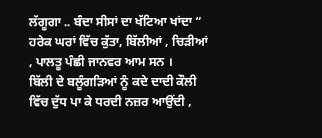ਲੱਗੂਗਾ .. ਬੰਦਾ ਸੀਸਾਂ ਦਾ ਖੱਟਿਆ ਖਾਂਦਾ “
ਹਰੇਕ ਘਰਾਂ ਵਿੱਚ ਕੁੱਤਾ, ਬਿੱਲੀਆਂ , ਚਿੜੀਆਂ , ਪਾਲਤੂ ਪੰਛੀ ਜਾਨਵਰ ਆਮ ਸਨ ।
ਬਿੱਲੀ ਦੇ ਬਲੂੰਗੜਿਆਂ ਨੂੰ ਕਦੇ ਦਾਦੀ ਕੌਲੀ ਵਿੱਚ ਦੁੱਧ ਪਾ ਕੇ ਧਰਦੀ ਨਜ਼ਰ ਆਉਂਦੀ ,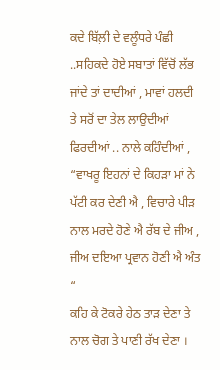ਕਦੇ ਬਿੱਲ਼ੀ ਦੇ ਵਲੂੰਧਰੇ ਪੰਛੀ ..ਸਹਿਕਦੇ ਹੋਏ ਸਬਾਤਾਂ ਵਿੱਚੋਂ ਲੱਭ ਜਾਂਦੇ ਤਾਂ ਦਾਦੀਆਂ , ਮਾਵਾਂ ਹਲਦੀ ਤੇ ਸਰੋਂ ਦਾ ਤੇਲ ਲਾਉਦੀਆਂ ਫਿਰਦੀਆਂ .. ਨਾਲੇ ਕਹਿੰਦੀਆਂ , “ਵਾਖਰੂ ਇਹਨਾਂ ਦੇ ਕਿਹੜਾ ਮਾਂ ਨੇ ਪੱਟੀ ਕਰ ਦੇਣੀ ਐ , ਵਿਚਾਰੇ ਪੀੜ ਨਾਲ ਮਰਦੇ ਹੋਣੇ ਐ ਰੱਬ ਦੇ ਜੀਅ ,
ਜੀਅ ਦਇਆ ਪ੍ਰਵਾਨ ਹੋਣੀ ਐ ਅੰਤ “
ਕਹਿ ਕੇ ਟੋਕਰੇ ਹੇਠ ਤਾੜ ਦੇਣਾ ਤੇ ਨਾਲ ਚੋਗ ਤੇ ਪਾਣੀ ਰੱਖ ਦੇਣਾ ।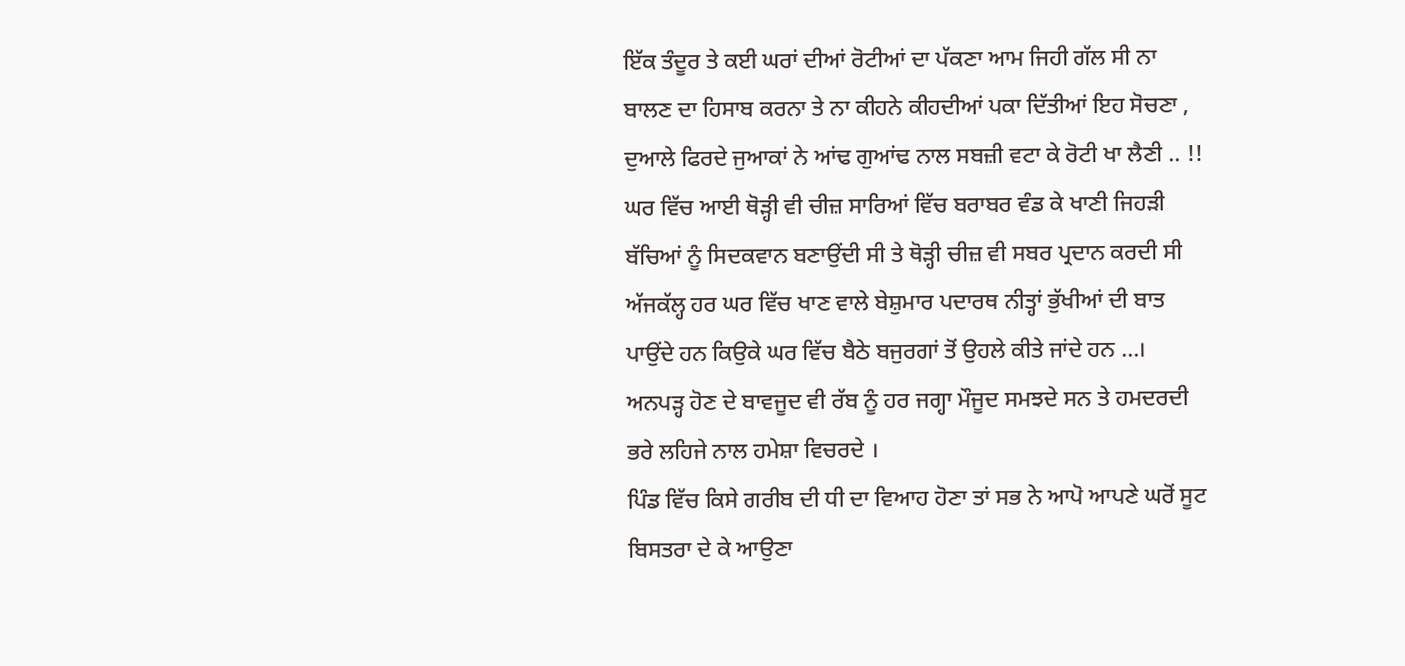ਇੱਕ ਤੰਦੂਰ ਤੇ ਕਈ ਘਰਾਂ ਦੀਆਂ ਰੋਟੀਆਂ ਦਾ ਪੱਕਣਾ ਆਮ ਜਿਹੀ ਗੱਲ ਸੀ ਨਾ ਬਾਲਣ ਦਾ ਹਿਸਾਬ ਕਰਨਾ ਤੇ ਨਾ ਕੀਹਨੇ ਕੀਹਦੀਆਂ ਪਕਾ ਦਿੱਤੀਆਂ ਇਹ ਸੋਚਣਾ ,
ਦੁਆਲੇ ਫਿਰਦੇ ਜੁਆਕਾਂ ਨੇ ਆਂਢ ਗੁਆਂਢ ਨਾਲ ਸਬਜ਼ੀ ਵਟਾ ਕੇ ਰੋਟੀ ਖਾ ਲੈਣੀ .. !!
ਘਰ ਵਿੱਚ ਆਈ ਥੋੜ੍ਹੀ ਵੀ ਚੀਜ਼ ਸਾਰਿਆਂ ਵਿੱਚ ਬਰਾਬਰ ਵੰਡ ਕੇ ਖਾਣੀ ਜਿਹੜੀ ਬੱਚਿਆਂ ਨੂੰ ਸਿਦਕਵਾਨ ਬਣਾਉਂਦੀ ਸੀ ਤੇ ਥੋੜ੍ਹੀ ਚੀਜ਼ ਵੀ ਸਬਰ ਪ੍ਰਦਾਨ ਕਰਦੀ ਸੀ ਅੱਜਕੱਲ੍ਹ ਹਰ ਘਰ ਵਿੱਚ ਖਾਣ ਵਾਲੇ ਬੇਸ਼ੁਮਾਰ ਪਦਾਰਥ ਨੀਤ੍ਹਾਂ ਭੁੱਖੀਆਂ ਦੀ ਬਾਤ ਪਾਉਂਦੇ ਹਨ ਕਿਉਕੇ ਘਰ ਵਿੱਚ ਬੈਠੇ ਬਜੁਰਗਾਂ ਤੋਂ ਉਹਲੇ ਕੀਤੇ ਜਾਂਦੇ ਹਨ …।
ਅਨਪੜ੍ਹ ਹੋਣ ਦੇ ਬਾਵਜੂਦ ਵੀ ਰੱਬ ਨੂੰ ਹਰ ਜਗ੍ਹਾ ਮੌਜੂਦ ਸਮਝਦੇ ਸਨ ਤੇ ਹਮਦਰਦੀ ਭਰੇ ਲਹਿਜੇ ਨਾਲ ਹਮੇਸ਼ਾ ਵਿਚਰਦੇ ।
ਪਿੰਡ ਵਿੱਚ ਕਿਸੇ ਗਰੀਬ ਦੀ ਧੀ ਦਾ ਵਿਆਹ ਹੋਣਾ ਤਾਂ ਸਭ ਨੇ ਆਪੋ ਆਪਣੇ ਘਰੋਂ ਸੂਟ ਬਿਸਤਰਾ ਦੇ ਕੇ ਆਉਣਾ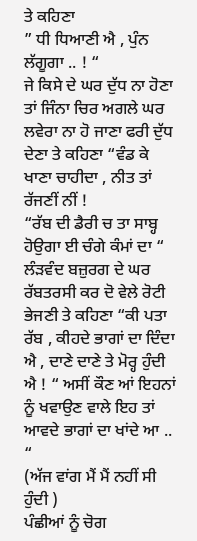ਤੇ ਕਹਿਣਾ
” ਧੀ ਧਿਆਣੀ ਐ , ਪੁੰਨ ਲੱਗੂਗਾ .. ! “
ਜੇ ਕਿਸੇ ਦੇ ਘਰ ਦੁੱਧ ਨਾ ਹੋਣਾ ਤਾਂ ਜਿੰਨਾ ਚਿਰ ਅਗਲੇ ਘਰ ਲਵੇਰਾ ਨਾ ਹੋ ਜਾਣਾ ਫਰੀ ਦੁੱਧ ਦੇਣਾ ਤੇ ਕਹਿਣਾ “ਵੰਡ ਕੇ ਖਾਣਾ ਚਾਹੀਦਾ , ਨੀਤ ਤਾਂ ਰੱਜਣੀਂ ਨੀਂ !
“ਰੱਬ ਦੀ ਡੈਰੀ ਚ ਤਾ ਸਾਬ੍ਹ ਹੋਉਗਾ ਈ ਚੰਗੇ ਕੰਮਾਂ ਦਾ “
ਲੰੜਵੰਦ ਬਜ਼ੁਰਗ ਦੇ ਘਰ ਰੱਬਤਰਸੀ ਕਰ ਦੋ ਵੇਲੇ ਰੋਟੀ ਭੇਜਣੀ ਤੇ ਕਹਿਣਾ “ਕੀ ਪਤਾ ਰੱਬ , ਕੀਹਦੇ ਭਾਗਾਂ ਦਾ ਦਿੰਦਾ ਐ , ਦਾਣੇ ਦਾਣੇ ਤੇ ਮੋਰ੍ਹ ਹੁੰਦੀ ਐ ! “ ਅਸੀਂ ਕੌਣ ਆਂ ਇਹਨਾਂ ਨੂੰ ਖਵਾਉਣ ਵਾਲੇ ਇਹ ਤਾਂ ਆਵਦੇ ਭਾਗਾਂ ਦਾ ਖਾਂਦੇ ਆ .. “
(ਅੱਜ ਵਾਂਗ ਮੈਂ ਮੈਂ ਨਹੀਂ ਸੀ ਹੁੰਦੀ )
ਪੰਛੀਆਂ ਨੂੰ ਚੋਗ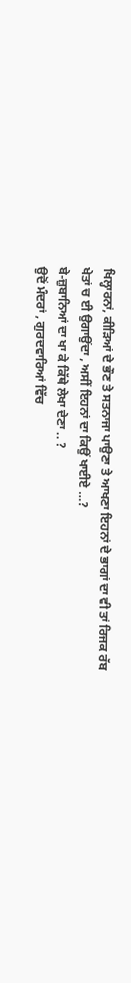ਖਿਲ੍ਹਾਰਨਾਂ, ਕੀੜਿਆਂ ਦੇ ਭੌਣ ਤੇ ਸਤਨਾਜਾ ਪਾਉਣਾ ਤੇ ਆਖਣਾ ਇਹਨਾਂ ਦੇ ਭਾਗਾਂ ਦਾ ਵੀ ਤਾਂ ਰਿਜਕ ਰੱਬ ਖੇਤਾਂ ਚ ਈ ਉਗਾਉਂਦਾ , ਅਸੀਂ ਇਹਨਾਂ ਦਾ ਕਿਉਂ ਖਾਈਏ …?
ਬੇ-ਜ਼ੁਬਾਨਿਆਂ ਦਾ ਖਾ ਕੇ ਕਿੱਥੇ ਲੇਖਾ ਦੇਣਾ .. ?
ਉਦੋਂ ਮੰਦਰਾਂ , ਗੁਰਦਵਾਰਿਆਂ ਵਿੱਚ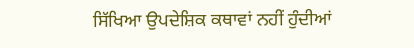ਸਿੱਖਿਆ ਉਪਦੇਸ਼ਿਕ ਕਥਾਵਾਂ ਨਹੀਂ ਹੁੰਦੀਆਂ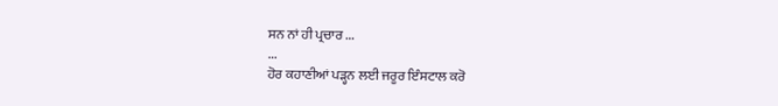ਸਨ ਨਾਂ ਹੀ ਪ੍ਰਚਾਰ ...
...
ਹੋਰ ਕਹਾਣੀਆਂ ਪੜ੍ਹਨ ਲਈ ਜਰੂਰ ਇੰਸਟਾਲ ਕਰੋ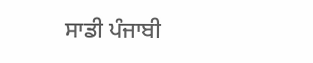ਸਾਡੀ ਪੰਜਾਬੀ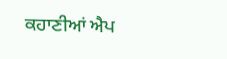ਕਹਾਣੀਆਂ ਐਪ